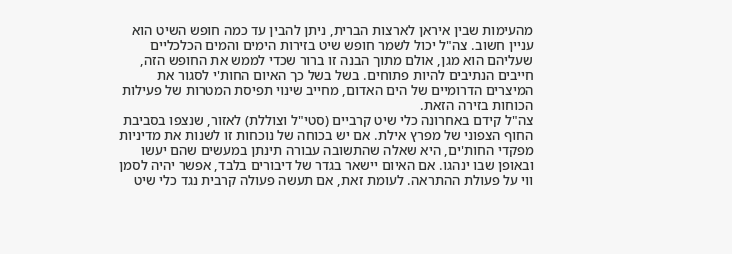מהעימות שבין איראן לארצות הברית, ניתן להבין עד כמה חופש השיט הוא עניין חשוב. צה"ל יכול לשמר חופש שיט בזירות הימים והמים הכלכליים שעליהם הוא מגן, אולם מתוך הבנה זו ברור שכדי לממש את החופש הזה, חייבים הנתיבים להיות פתוחים. בשל בשל כך האיום החות'י לסגור את המיצרים הדרומיים של הים האדום, מחייב שינוי תפיסת המטרות של פעילות הכוחות בזירה הזאת.
צה"ל קידם באחרונה כלי שיט קרביים (סטי"ל וצוללת) לאזור, שנצפו בסביבת החוף הצפוני של מפרץ אילת. אם יש בכוחה של נוכחות זו לשנות את מדיניות מפקדי החות'ים, היא שאלה שהתשובה עבורה תינתן במעשים שהם יעשו ובאופן שבו ינהגו. אם האיום יישאר בגדר של דיבורים בלבד, אפשר יהיה לסמן ווי על פעולת ההתראה. לעומת זאת, אם תעשה פעולה קרבית נגד כלי שיט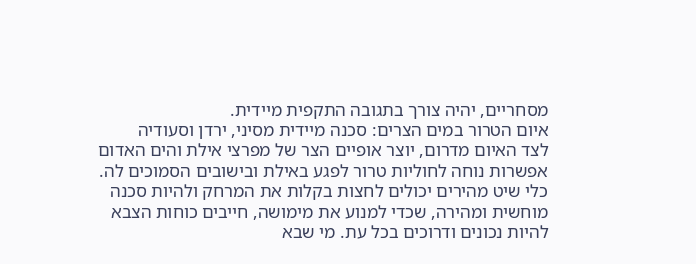מסחריים, יהיה צורך בתגובה התקפית מיידית.
איום הטרור במים הצרים: סכנה מיידית מסיני, ירדן וסעודיה
לצד האיום מדרום, יוצר אופיים הצר של מפרצי אילת והים האדום אפשרות נוחה לחוליות טרור לפגע באילת ובישובים הסמוכים לה. כלי שיט מהירים יכולים לחצות בקלות את המרחק ולהיות סכנה מוחשית ומהירה, שכדי למנוע את מימושה, חייבים כוחות הצבא להיות נכונים ודרוכים בכל עת. מי שבא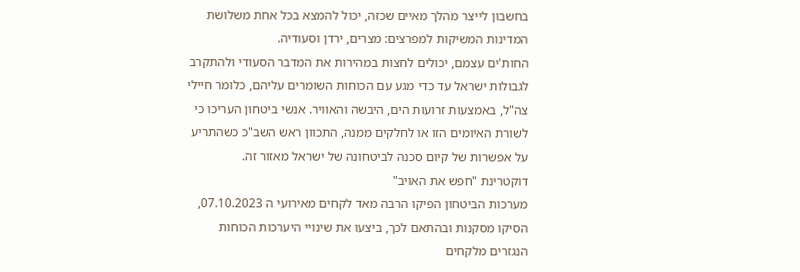בחשבון לייצר מהלך מאיים שכזה, יכול להמצא בכל אחת משלושת המדינות המשיקות למפרצים: מצרים, ירדן וסעודיה.
החות'ים עצמם, יכולים לחצות במהירות את המדבר הסעודי ולהתקרב לגבולות ישראל עד כדי מגע עם הכוחות השומרים עליהם, כלומר חיילי צה"ל, באמצעות זרועות הים, היבשה והאוויר. אנשי ביטחון העריכו כי לשורת האיומים הזו או לחלקים ממנה, התכוון ראש השב"כ כשהתריע על אפשרות של קיום סכנה לביטחונה של ישראל מאזור זה.
דוקטרינת "חפש את האויב"
מערכות הביטחון הפיקו הרבה מאד לקחים מאירועי ה 07.10.2023, הסיקו מסקנות ובהתאם לכך, ביצעו את שינויי היערכות הכוחות הנגזרים מלקחים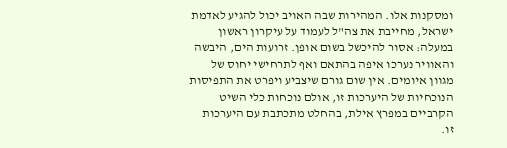ומסקנות אלו. המהירות שבה האויב יכול להגיע לאדמת ישראל, מחייבת את צה"ל לעמוד על עיקרון ראשון במעלה: אסור להיכשל בשום אופן. זרועות הים, היבשה והאוויר נערכו איפה בהתאם ואף לתרחישי יחוס של מגוון איומים. אין שום גורם שיצביע ויפרט את התפיסות הנוכחיות של היערכות זו, אולם נוכחות כלי השיט הקרביים במפרץ אילת, בהחלט מתכתבת עם היערכות זו.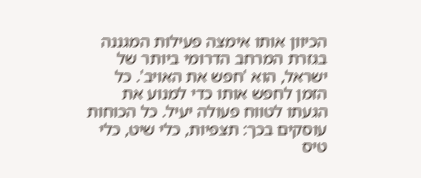הכיוון אותו אימצה פעילות המגננה בגזרת המרחב הדרומי ביותר של ישראל, הוא 'חפש את האויב'. כל הזמן לחפש אותו כדי למנוע את הגעתו לטווח פעולה יעיל. כל הכוחות עוסקים בכך: תצפיות, כלי שיט, כלי טיס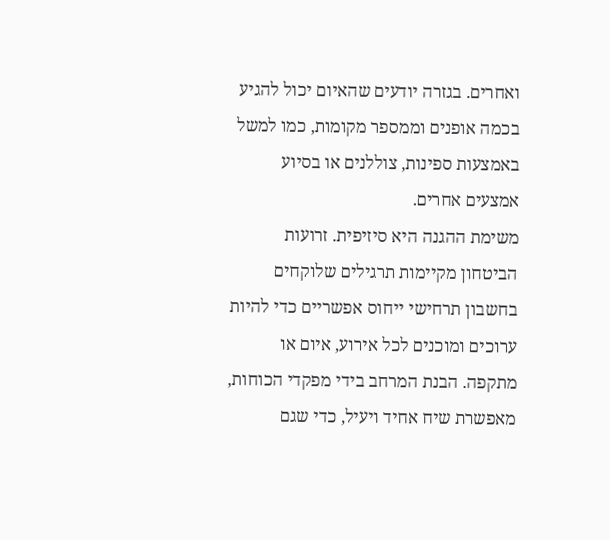ואחרים. בגזרה יודעים שהאיום יכול להגיע בכמה אופנים וממספר מקומות, כמו למשל באמצעות ספינות, צוללנים או בסיוע אמצעים אחרים.
משימת ההגנה היא סיזיפית. זרועות הביטחון מקיימות תרגילים שלוקחים בחשבון תרחישי ייחוס אפשריים כדי להיות ערוכים ומוכנים לכל אירוע, איום או מתקפה. הבנת המרחב בידי מפקדי הכוחות, מאפשרת שיח אחיד ויעיל, כדי שגם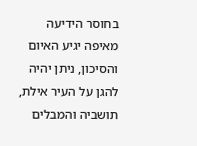בחוסר הידיעה מאיפה יגיע האיום והסיכון, ניתן יהיה להגן על העיר אילת, תושביה והמבלים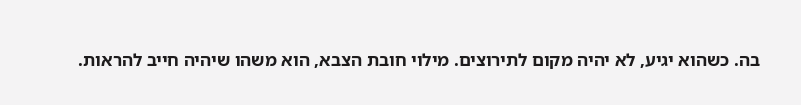בה. כשהוא יגיע, לא יהיה מקום לתירוצים. מילוי חובת הצבא, הוא משהו שיהיה חייב להראות.